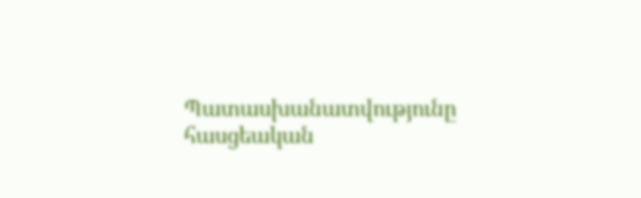Պատասխանատվությունը հասցեական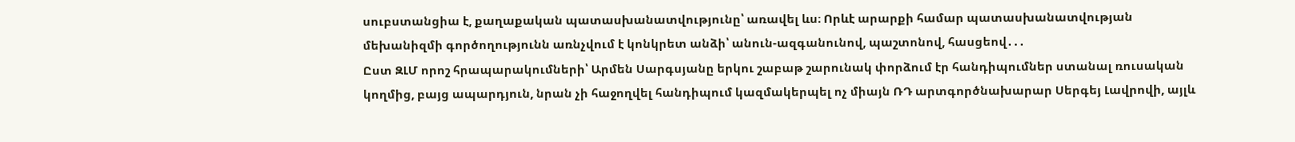սուբստանցիա է, քաղաքական պատասխանատվությունը՝ առավել ևս։ Որևէ արարքի համար պատասխանատվության մեխանիզմի գործողությունն առնչվում է կոնկրետ անձի՝ անուն-ազգանունով, պաշտոնով, հասցեով․․․
Ըստ ԶԼՄ որոշ հրապարակումների՝ Արմեն Սարգսյանը երկու շաբաթ շարունակ փորձում էր հանդիպումներ ստանալ ռուսական կողմից, բայց ապարդյուն, նրան չի հաջողվել հանդիպում կազմակերպել ոչ միայն ՌԴ արտգործնախարար Սերգեյ Լավրովի, այլև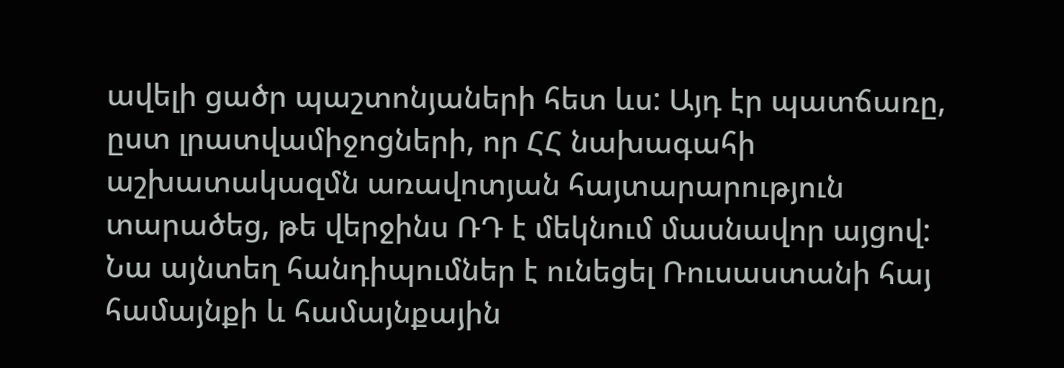ավելի ցածր պաշտոնյաների հետ ևս: Այդ էր պատճառը, ըստ լրատվամիջոցների, որ ՀՀ նախագահի աշխատակազմն առավոտյան հայտարարություն տարածեց, թե վերջինս ՌԴ է մեկնում մասնավոր այցով: Նա այնտեղ հանդիպումներ է ունեցել Ռուսաստանի հայ համայնքի և համայնքային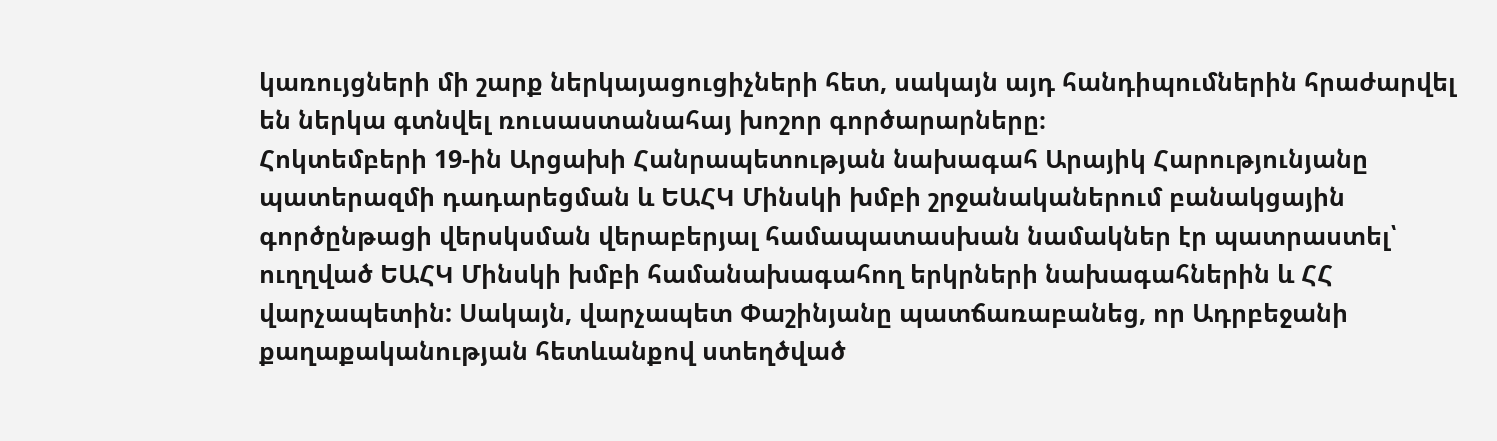կառույցների մի շարք ներկայացուցիչների հետ, սակայն այդ հանդիպումներին հրաժարվել են ներկա գտնվել ռուսաստանահայ խոշոր գործարարները։
Հոկտեմբերի 19-ին Արցախի Հանրապետության նախագահ Արայիկ Հարությունյանը պատերազմի դադարեցման և ԵԱՀԿ Մինսկի խմբի շրջանականերում բանակցային գործընթացի վերսկսման վերաբերյալ համապատասխան նամակներ էր պատրաստել՝ ուղղված ԵԱՀԿ Մինսկի խմբի համանախագահող երկրների նախագահներին և ՀՀ վարչապետին: Սակայն, վարչապետ Փաշինյանը պատճառաբանեց, որ Ադրբեջանի քաղաքականության հետևանքով ստեղծված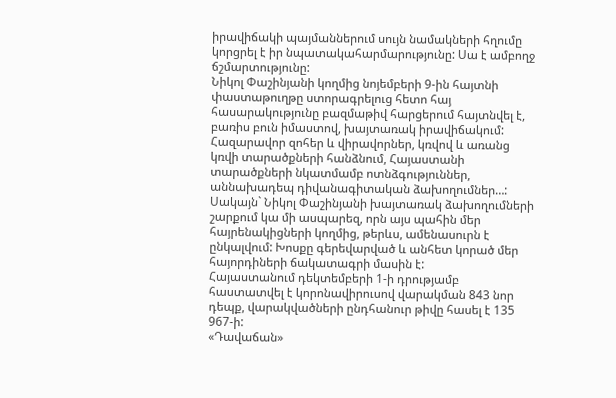իրավիճակի պայմաններում սույն նամակների հղումը կորցրել է իր նպատակահարմարությունը: Սա է ամբողջ ճշմարտությունը:
Նիկոլ Փաշինյանի կողմից նոյեմբերի 9-ին հայտնի փաստաթուղթը ստորագրելուց հետո հայ հասարակությունը բազմաթիվ հարցերում հայտնվել է, բառիս բուն իմաստով, խայտառակ իրավիճակում: Հազարավոր զոհեր և վիրավորներ, կռվով և առանց կռվի տարածքների հանձնում, Հայաստանի տարածքների նկատմամբ ոտնձգություններ, աննախադեպ դիվանագիտական ձախողումներ…: Սակայն` Նիկոլ Փաշինյանի խայտառակ ձախողումների շարքում կա մի ասպարեզ, որն այս պահին մեր հայրենակիցների կողմից, թերևս, ամենասուրն է ընկալվում: Խոսքը գերեվարված և անհետ կորած մեր հայորդիների ճակատագրի մասին է:
Հայաստանում դեկտեմբերի 1-ի դրությամբ հաստատվել է կորոնավիրուսով վարակման 843 նոր դեպք, վարակվածների ընդհանուր թիվը հասել է 135 967-ի:
«Դավաճան»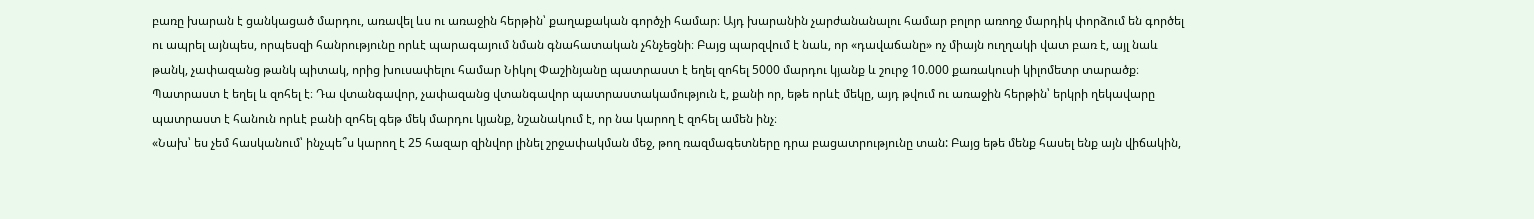բառը խարան է ցանկացած մարդու, առավել ևս ու առաջին հերթին՝ քաղաքական գործչի համար։ Այդ խարանին չարժանանալու համար բոլոր առողջ մարդիկ փորձում են գործել ու ապրել այնպես, որպեսզի հանրությունը որևէ պարագայում նման գնահատական չհնչեցնի։ Բայց պարզվում է նաև, որ «դավաճանը» ոչ միայն ուղղակի վատ բառ է, այլ նաև թանկ, չափազանց թանկ պիտակ, որից խուսափելու համար Նիկոլ Փաշինյանը պատրաստ է եղել զոհել 5000 մարդու կյանք և շուրջ 10.000 քառակուսի կիլոմետր տարածք։ Պատրաստ է եղել և զոհել է։ Դա վտանգավոր, չափազանց վտանգավոր պատրաստակամություն է, քանի որ, եթե որևէ մեկը, այդ թվում ու առաջին հերթին՝ երկրի ղեկավարը պատրաստ է հանուն որևէ բանի զոհել գեթ մեկ մարդու կյանք, նշանակում է, որ նա կարող է զոհել ամեն ինչ։
«Նախ՝ ես չեմ հասկանում՝ ինչպե՞ս կարող է 25 հազար զինվոր լինել շրջափակման մեջ, թող ռազմագետները դրա բացատրությունը տան: Բայց եթե մենք հասել ենք այն վիճակին,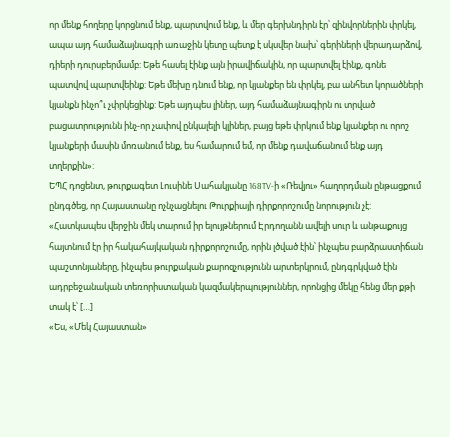որ մենք հողերը կորցնում ենք, պարտվում ենք, և մեր գերխնդիրն էր՝ զինվորներին փրկել, ապա այդ համաձայնագրի առաջին կետը պետք է սկսվեր նախ՝ գերիների վերադարձով, դիերի դուրսբերմամբ: Եթե հասել էինք այն իրավիճակին, որ պարտվել էինք, գոնե պատվով պարտվեինք: Եթե մեխը դնում ենք, որ կյանքեր են փրկել, բա անհետ կորածների կյանքն ինչո՞ւ չփրկեցինք: Եթե այդպես լիներ, այդ համաձայնագիրն ու տրված բացատրությունն ինչ-որ չափով ընկալելի կլիներ, բայց եթե փրկում ենք կյանքեր ու որոշ կյանքերի մասին մոռանում ենք, ես համարում եմ, որ մենք դավաճանում ենք այդ տղերքին»:
ԵՊՀ դոցենտ, թուրքագետ Լուսինե Սահակյանը 168TV-ի «Ռեվյու» հաղորդման ընթացքում ընդգծեց, որ Հայաստանը ոչնչացնելու Թուրքիայի դիրքորոշումը նորություն չէ: «Հատկապես վերջին մեկ տարում իր ելույթներում Էրդողանն ավելի սուր և անթաքույց հայտնում էր իր հակահայկական դիրքորոշումը, որին լծված էին՝ ինչպես բարձրաստիճան պաշտոնյաները, ինչպես թուրքական քարոզչությունն արտերկրում, ընդգրկված էին ադրբեջանական տեռորիստական կազմակերպություններ, որոնցից մեկը հենց մեր քթի տակ է՝ […]
«Ես, «Մեկ Հայաստան»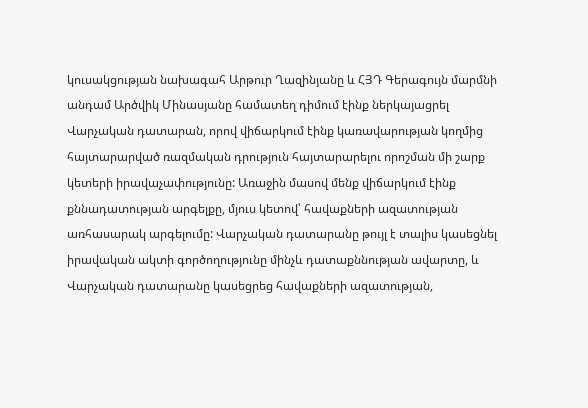կուսակցության նախագահ Արթուր Ղազինյանը և ՀՅԴ Գերագույն մարմնի անդամ Արծվիկ Մինասյանը համատեղ դիմում էինք ներկայացրել Վարչական դատարան, որով վիճարկում էինք կառավարության կողմից հայտարարված ռազմական դրություն հայտարարելու որոշման մի շարք կետերի իրավաչափությունը: Առաջին մասով մենք վիճարկում էինք քննադատության արգելքը, մյուս կետով՝ հավաքների ազատության առհասարակ արգելումը: Վարչական դատարանը թույլ է տալիս կասեցնել իրավական ակտի գործողությունը մինչև դատաքննության ավարտը, և Վարչական դատարանը կասեցրեց հավաքների ազատության,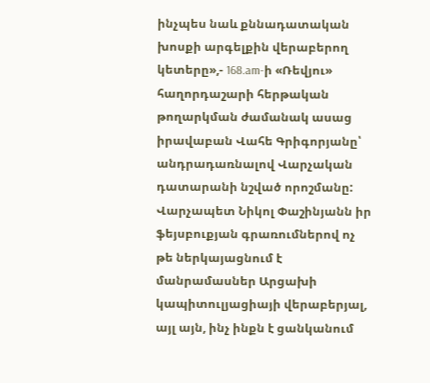ինչպես նաև քննադատական խոսքի արգելքին վերաբերող կետերը»,- 168.am-ի «Ռեվյու» հաղորդաշարի հերթական թողարկման ժամանակ ասաց իրավաբան Վահե Գրիգորյանը՝ անդրադառնալով Վարչական դատարանի նշված որոշմանը:
Վարչապետ Նիկոլ Փաշինյանն իր ֆեյսբուքյան գրառումներով ոչ թե ներկայացնում է մանրամասներ Արցախի կապիտուլյացիայի վերաբերյալ, այլ այն, ինչ ինքն է ցանկանում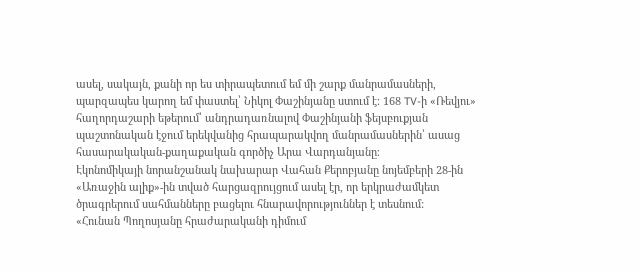ասել, սակայն, քանի որ ես տիրապետում եմ մի շարք մանրամասների, պարզապես կարող եմ փաստել՝ Նիկոլ Փաշինյանը ստում է։ 168 TV-ի «Ռեվյու» հաղորդաշարի եթերում՝ անդրադառնալով Փաշինյանի ֆեյսբուքյան պաշտոնական էջում երեկվանից հրապարակվող մանրամասներին՝ ասաց հասարակական-քաղաքական գործիչ Արա Վարդանյանը։
Էկոնոմիկայի նորանշանակ նախարար Վահան Քերոբյանը նոյեմբերի 28-ին «Առաջին ալիք»-ին տված հարցազրույցում ասել էր, որ երկրաժամկետ ծրագրերում սահմանները բացելու հնարավորություններ է տեսնում:
«Հունան Պողոսյանը հրաժարականի դիմում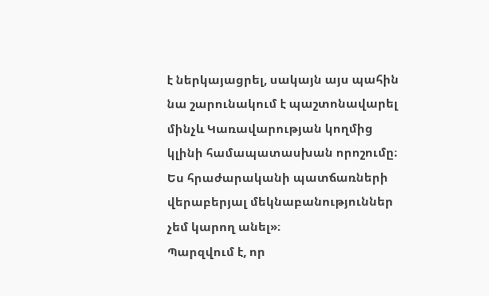է ներկայացրել, սակայն այս պահին նա շարունակում է պաշտոնավարել մինչև Կառավարության կողմից կլինի համապատասխան որոշումը։ Ես հրաժարականի պատճառների վերաբերյալ մեկնաբանություններ չեմ կարող անել»։
Պարզվում է, որ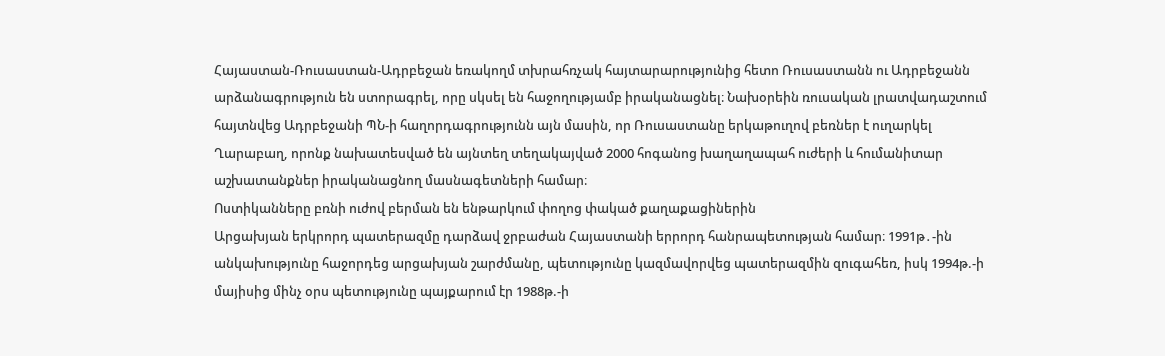Հայաստան-Ռուսաստան-Ադրբեջան եռակողմ տխրահռչակ հայտարարությունից հետո Ռուսաստանն ու Ադրբեջանն արձանագրություն են ստորագրել, որը սկսել են հաջողությամբ իրականացնել։ Նախօրեին ռուսական լրատվադաշտում հայտնվեց Ադրբեջանի ՊՆ-ի հաղորդագրությունն այն մասին, որ Ռուսաստանը երկաթուղով բեռներ է ուղարկել Ղարաբաղ, որոնք նախատեսված են այնտեղ տեղակայված 2000 հոգանոց խաղաղապահ ուժերի և հումանիտար աշխատանքներ իրականացնող մասնագետների համար։
Ոստիկանները բռնի ուժով բերման են ենթարկում փողոց փակած քաղաքացիներին
Արցախյան երկրորդ պատերազմը դարձավ ջրբաժան Հայաստանի երրորդ հանրապետության համար։ 1991թ․-ին անկախությունը հաջորդեց արցախյան շարժմանը, պետությունը կազմավորվեց պատերազմին զուգահեռ, իսկ 1994թ.-ի մայիսից մինչ օրս պետությունը պայքարում էր 1988թ.-ի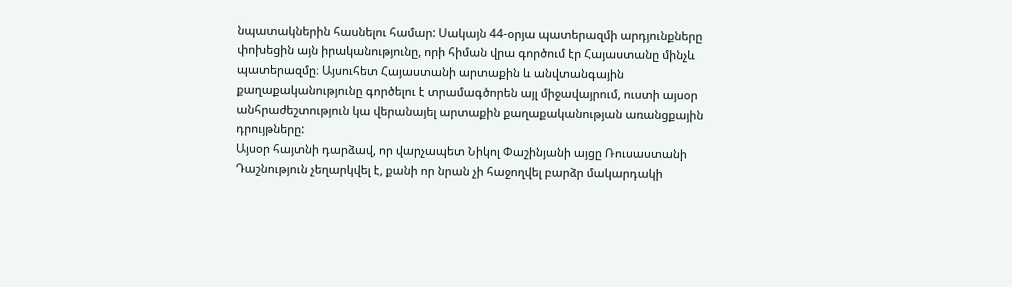նպատակներին հասնելու համար: Սակայն 44-օրյա պատերազմի արդյունքները փոխեցին այն իրականությունը, որի հիման վրա գործում էր Հայաստանը մինչև պատերազմը։ Այսուհետ Հայաստանի արտաքին և անվտանգային քաղաքականությունը գործելու է տրամագծորեն այլ միջավայրում, ուստի այսօր անհրաժեշտություն կա վերանայել արտաքին քաղաքականության առանցքային դրույթները:
Այսօր հայտնի դարձավ, որ վարչապետ Նիկոլ Փաշինյանի այցը Ռուսաստանի Դաշնություն չեղարկվել է, քանի որ նրան չի հաջողվել բարձր մակարդակի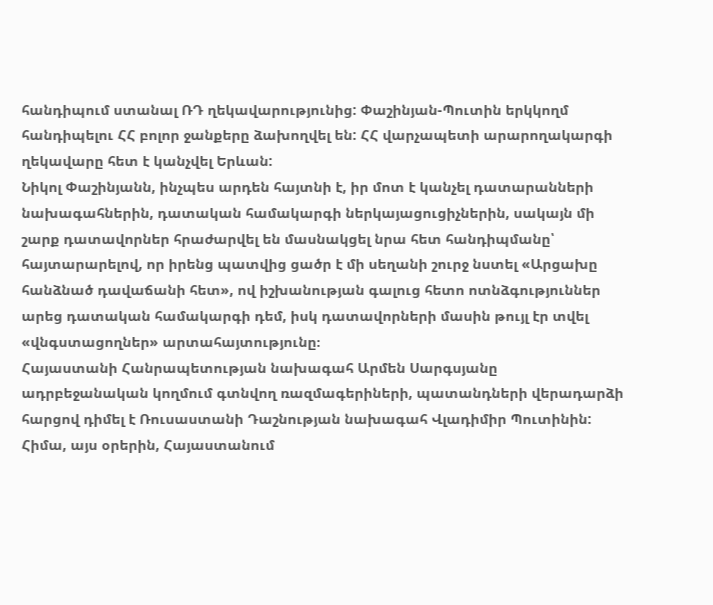հանդիպում ստանալ ՌԴ ղեկավարությունից: Փաշինյան-Պուտին երկկողմ հանդիպելու ՀՀ բոլոր ջանքերը ձախողվել են: ՀՀ վարչապետի արարողակարգի ղեկավարը հետ է կանչվել Երևան:
Նիկոլ Փաշինյանն, ինչպես արդեն հայտնի է, իր մոտ է կանչել դատարանների նախագահներին, դատական համակարգի ներկայացուցիչներին, սակայն մի շարք դատավորներ հրաժարվել են մասնակցել նրա հետ հանդիպմանը՝ հայտարարելով, որ իրենց պատվից ցածր է մի սեղանի շուրջ նստել «Արցախը հանձնած դավաճանի հետ», ով իշխանության գալուց հետո ոտնձգություններ արեց դատական համակարգի դեմ, իսկ դատավորների մասին թույլ էր տվել «վնգստացողներ» արտահայտությունը։
Հայաստանի Հանրապետության նախագահ Արմեն Սարգսյանը ադրբեջանական կողմում գտնվող ռազմագերիների, պատանդների վերադարձի հարցով դիմել է Ռուսաստանի Դաշնության նախագահ Վլադիմիր Պուտինին:
Հիմա, այս օրերին, Հայաստանում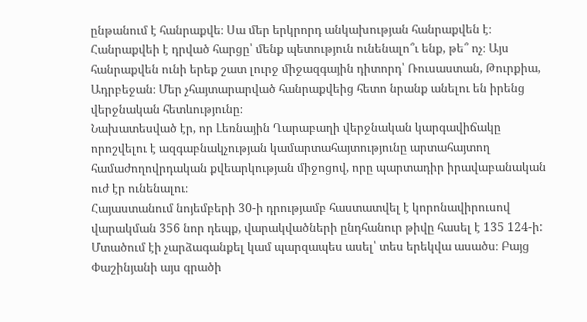ընթանում է հանրաքվե։ Սա մեր երկրորդ անկախության հանրաքվեն է։ Հանրաքվեի է դրված հարցը՝ մենք պետություն ունենալո՞ւ ենք, թե՞ ոչ։ Այս հանրաքվեն ունի երեք շատ լուրջ միջազգային դիտորդ՝ Ռուսաստան, Թուրքիա, Ադրբեջան։ Մեր չհայտարարված հանրաքվեից հետո նրանք անելու են իրենց վերջնական հետևությունը։
Նախատեսված էր, որ Լեռնային Ղարաբաղի վերջնական կարգավիճակը որոշվելու է ազգաբնակչության կամարտահայտությունը արտահայտող համաժողովրդական քվեարկության միջոցով, որը պարտադիր իրավաբանական ուժ էր ունենալու։
Հայաստանում նոյեմբերի 30-ի դրությամբ հաստատվել է կորոնավիրուսով վարակման 356 նոր դեպք, վարակվածների ընդհանուր թիվը հասել է 135 124-ի:
Մտածում էի չարձագանքել կամ պարզապես ասել՝ տես երեկվա ասածս։ Բայց Փաշինյանի այս գրածի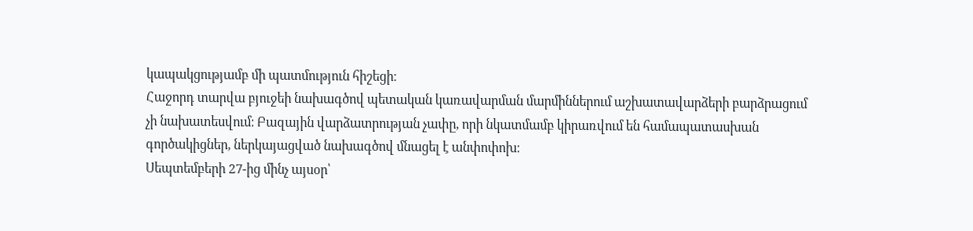կապակցությամբ մի պատմություն հիշեցի։
Հաջորդ տարվա բյուջեի նախագծով պետական կառավարման մարմիններում աշխատավարձերի բարձրացում չի նախատեսվում։ Բազային վարձատրության չափը, որի նկատմամբ կիրառվում են համապատասխան գործակիցներ, ներկայացված նախագծով մնացել է անփոփոխ։
Սեպտեմբերի 27-ից մինչ այսօր՝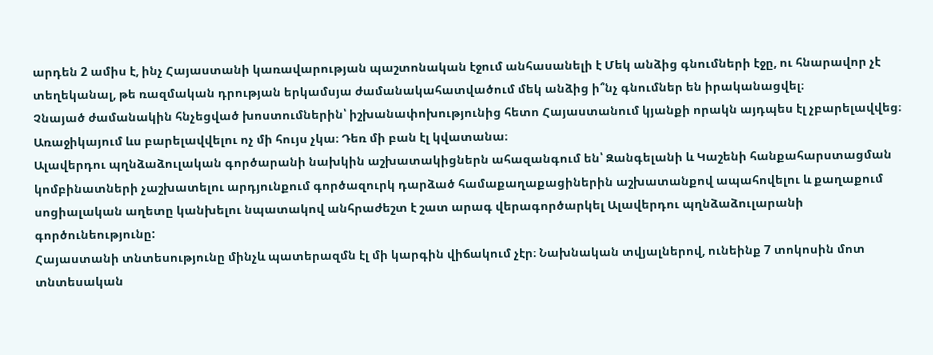արդեն 2 ամիս է, ինչ Հայաստանի կառավարության պաշտոնական էջում անհասանելի է Մեկ անձից գնումների էջը, ու հնարավոր չէ տեղեկանալ, թե ռազմական դրության երկամսյա ժամանակահատվածում մեկ անձից ի՞նչ գնումներ են իրականացվել։
Չնայած ժամանակին հնչեցված խոստումներին՝ իշխանափոխությունից հետո Հայաստանում կյանքի որակն այդպես էլ չբարելավվեց։ Առաջիկայում ևս բարելավվելու ոչ մի հույս չկա։ Դեռ մի բան էլ կվատանա։
Ալավերդու պղնձաձուլական գործարանի նախկին աշխատակիցներն ահազանգում են՝ Զանգելանի և Կաշենի հանքահարստացման կոմբինատների չաշխատելու արդյունքում գործազուրկ դարձած համաքաղաքացիներին աշխատանքով ապահովելու և քաղաքում սոցիալական աղետը կանխելու նպատակով անհրաժեշտ է շատ արագ վերագործարկել Ալավերդու պղնձաձուլարանի գործունեությունը:
Հայաստանի տնտեսությունը մինչև պատերազմն էլ մի կարգին վիճակում չէր։ Նախնական տվյալներով, ունեինք 7 տոկոսին մոտ տնտեսական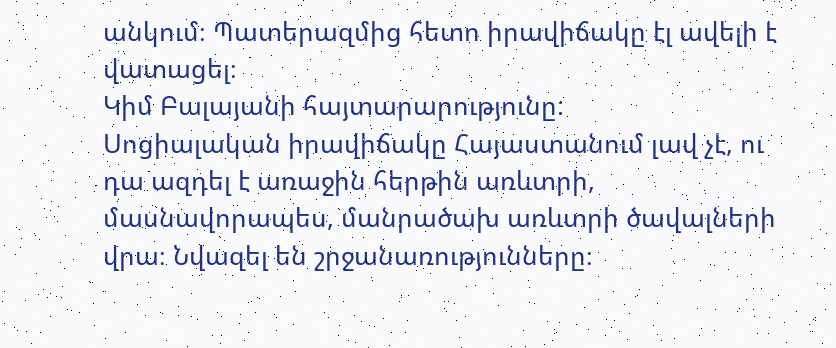անկում։ Պատերազմից հետո իրավիճակը էլ ավելի է վատացել։
Կիմ Բալայանի հայտարարությունը:
Սոցիալական իրավիճակը Հայաստանում լավ չէ, ու դա ազդել է առաջին հերթին առևտրի, մասնավորապես, մանրածախ առևտրի ծավալների վրա։ Նվազել են շրջանառությունները։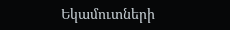Եկամուտների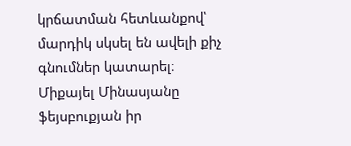կրճատման հետևանքով՝ մարդիկ սկսել են ավելի քիչ գնումներ կատարել։
Միքայել Մինասյանը ֆեյսբուքյան իր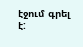էջում գրել է: